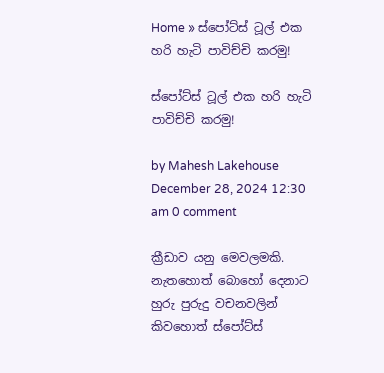Home » ස්පෝට්ස් ටූල් එක හරි හැටි පාවිච්චි කරමු!

ස්පෝට්ස් ටූල් එක හරි හැටි පාවිච්චි කරමු!

by Mahesh Lakehouse
December 28, 2024 12:30 am 0 comment

ක්‍රීඩාව යනු මෙවලමකි. නැතහොත් බොහෝ දෙනාට හුරු පුරුදු වචනවලින් කිවහොත් ස්පෝට්ස්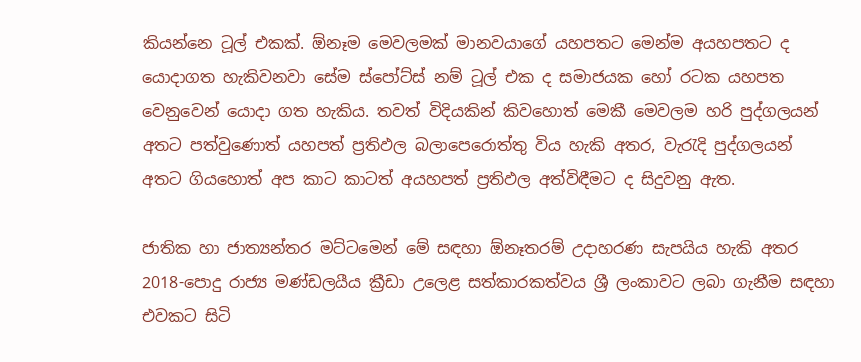කියන්නෙ ටූල් එකක්. ඕනෑම මෙවලමක් මානවයාගේ යහපතට මෙන්ම අයහපතට ද යොදාගත හැකිවනවා සේම ස්පෝට්ස් නම් ටූල් එක ද සමාජයක හෝ රටක යහපත වෙනුවෙන් යොදා ගත හැකිය. තවත් විදියකින් කිවහොත් මෙකී මෙවලම හරි පුද්ගලයන් අතට පත්වුණොත් යහපත් ප්‍රතිඵල බලාපෙරොත්තු විය හැකි අතර, වැරැදි පුද්ගලයන් අතට ගියහොත් අප කාට කාටත් අයහපත් ප්‍රතිඵල අත්විඳීමට ද සිදුවනු ඇත.

ජාතික හා ජාත්‍යන්තර මට්ටමෙන් මේ සඳහා ඕනෑතරම් උදාහරණ සැපයිය හැකි අතර 2018-පොදු රාජ්‍ය මණ්ඩලයීය ක්‍රීඩා උලෙළ සත්කාරකත්වය ශ්‍රී ලංකාවට ලබා ගැනීම සඳහා එවකට සිටි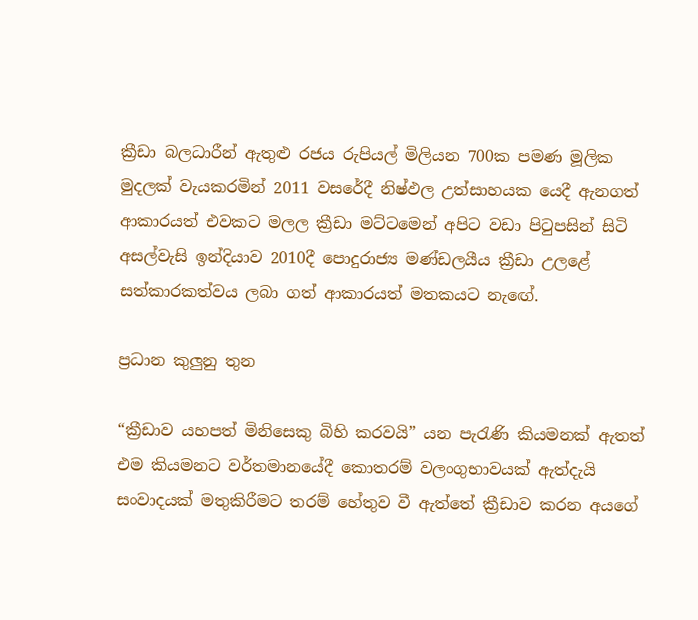ක්‍රීඩා බලධාරීන් ඇතුළු රජය රුපියල් මිලියන 700ක පමණ මූලික මුදලක් වැයකරමින් 2011 වසරේදී නිෂ්ඵල උත්සාහයක යෙදී ඇනගත් ආකාරයත් එවකට මලල ක්‍රීඩා මට්ටමෙන් අපිට වඩා පිටුපසින් සිටි අසල්වැසි ඉන්දියාව 2010දී පොදුරාජ්‍ය මණ්ඩලයීය ක්‍රීඩා උලළේ සත්කාරකත්වය ලබා ගත් ආකාරයත් මතකයට නැඟේ.

ප්‍රධාන කුලුනු තුන

“ක්‍රීඩාව යහපත් මිනිසෙකු බිහි කරවයි” යන පැරැණි කියමනක් ඇතත් එම කියමනට වර්තමානයේදී කොතරම් වලංගුභාවයක් ඇත්දැයි සංවාදයක් මතුකිරීමට තරම් හේතුව වී ඇත්තේ ක්‍රීඩාව කරන අයගේ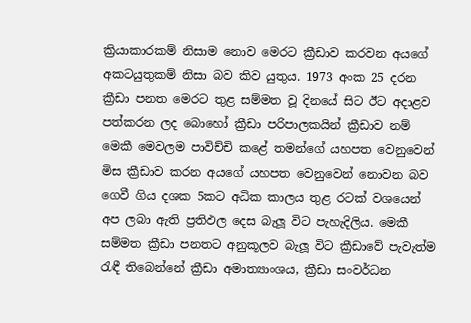ක්‍රියාකාරකම් නිසාම නොව මෙරට ක්‍රීඩාව කරවන අයගේ අකටයුතුකම් නිසා බව කිව යුතුය. 1973 අංක 25 දරන ක්‍රීඩා පනත මෙරට තුළ සම්මත වූ දිනයේ සිට ඊට අදාළව පත්කරන ලද බොහෝ ක්‍රීඩා පරිපාලකයින් ක්‍රීඩාව නම් මෙකී මෙවලම පාවිච්චි කළේ තමන්ගේ යහපත වෙනුවෙන් මිස ක්‍රීඩාව කරන අයගේ යහපත වෙනුවෙන් නොවන බව ගෙවී ගිය දශක 5කට අධික කාලය තුළ රටක් වශයෙන් අප ලබා ඇති ප්‍රතිඵල දෙස බැලූ විට පැහැදිලිය. මෙකී සම්මත ක්‍රීඩා පනතට අනුකූලව බැලූ විට ක්‍රීඩාවේ පැවැත්ම රැඳී තිබෙන්නේ ක්‍රීඩා අමාත්‍යාංශය, ක්‍රීඩා සංවර්ධන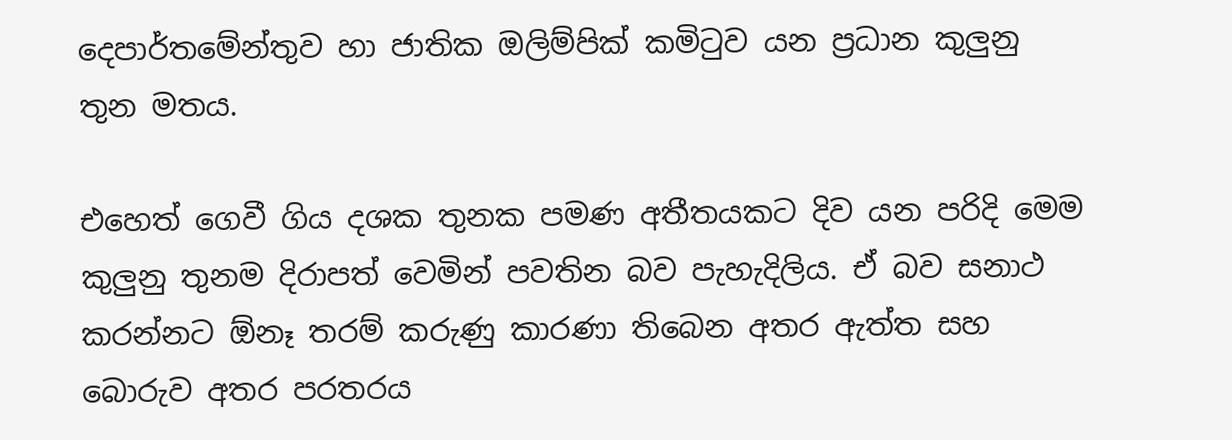දෙපාර්තමේන්තුව හා ජාතික ඔලිම්පික් කමිටුව යන ප්‍රධාන කුලුනු තුන මතය.

එහෙත් ගෙවී ගිය දශක තුනක පමණ අතීතයකට දිව යන පරිදි මෙම කුලුනු තුනම දිරාපත් වෙමින් පවතින බව පැහැදිලිය. ඒ බව සනාථ කරන්නට ඕනෑ තරම් කරුණු කාරණා තිබෙන අතර ඇත්ත සහ බොරුව අතර පරතරය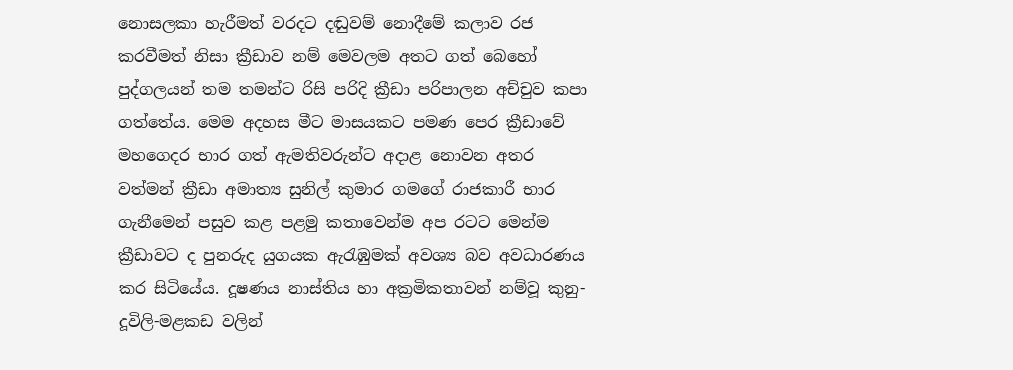නොසලකා හැරීමත් වරදට දඬුවම් නොදීමේ කලාව රජ කරවීමත් නිසා ක්‍රීඩාව නම් මෙවලම අතට ගත් බෙහෝ පුද්ගලයන් තම තමන්ට රිසි පරිදි ක්‍රීඩා පරිපාලන අච්චුව කපා ගත්තේය. මෙම අදහස මීට මාසයකට පමණ පෙර ක්‍රීඩාවේ මහගෙදර භාර ගත් ඇමතිවරුන්ට අදාළ නොවන අතර වත්මන් ක්‍රීඩා අමාත්‍ය සුනිල් කුමාර ගමගේ රාජකාරී භාර ගැනීමෙන් පසුව කළ පළමු කතාවෙන්ම අප රටට මෙන්ම ක්‍රීඩාවට ද පුනරුද යුගයක ඇරැඹුමක් අවශ්‍ය බව අවධාරණය කර සිටියේය. දූෂණය නාස්තිය හා අක්‍රමිකතාවන් නම්වූ කුනු-දූවිලි-මළකඩ වලින්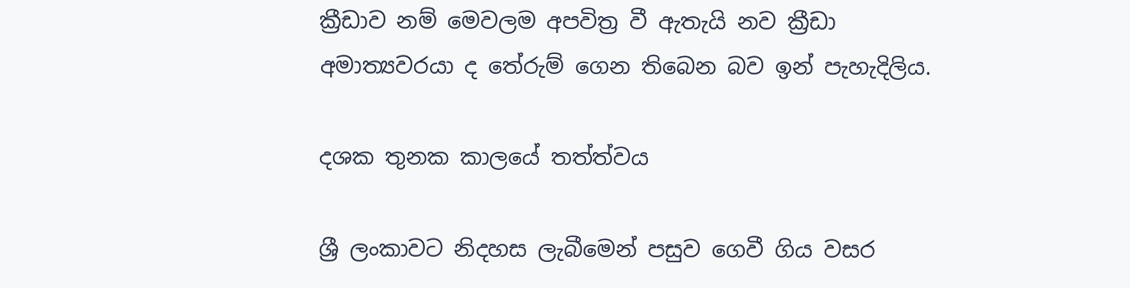ක්‍රීඩාව නම් මෙවලම අපවිත්‍ර වී ඇතැයි නව ක්‍රීඩා අමාත්‍යවරයා ද තේරුම් ගෙන තිබෙන බව ඉන් පැහැදිලිය.

දශක තුනක කාලයේ තත්ත්වය

ශ්‍රී ලංකාවට නිදහස ලැබීමෙන් පසුව ගෙවී ගිය වසර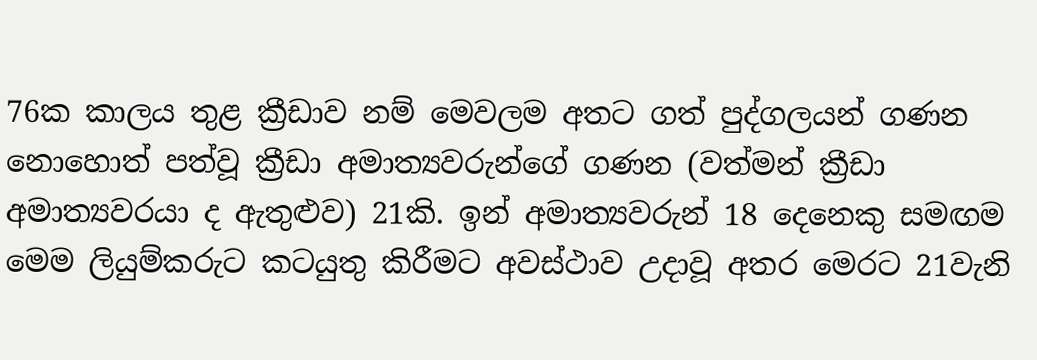76ක කාලය තුළ ක්‍රීඩාව නම් මෙවලම අතට ගත් පුද්ගලයන් ගණන නොහොත් පත්වූ ක්‍රීඩා අමාත්‍යවරුන්ගේ ගණන (වත්මන් ක්‍රීඩා අමාත්‍යවරයා ද ඇතුළුව) 21කි. ඉන් අමාත්‍යවරුන් 18 දෙනෙකු සමඟම මෙම ලියුම්කරුට කටයුතු කිරීමට අවස්ථාව උදාවූ අතර මෙරට 21වැනි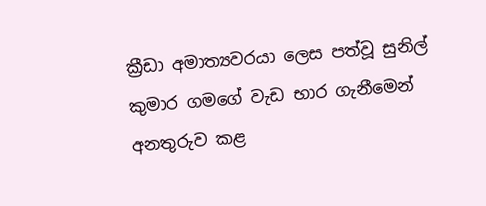ක්‍රීඩා අමාත්‍යවරයා ලෙස පත්වූ සුනිල් කුමාර ගමගේ වැඩ භාර ගැනීමෙන් අනතුරුව කළ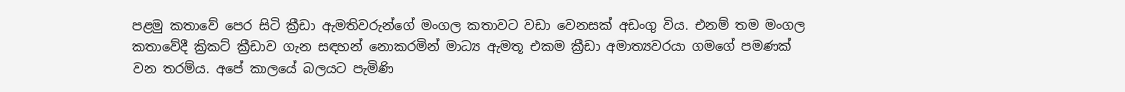පළමු කතාවේ පෙර සිටි ක්‍රීඩා ඇමතිවරුන්ගේ මංගල කතාවට වඩා වෙනසක් අඩංගු විය. එනම් තම මංගල කතාවේදී ක්‍රිකට් ක්‍රීඩාව ගැන සඳහන් නොකරමින් මාධ්‍ය ඇමතූ එකම ක්‍රීඩා අමාත්‍යවරයා ගමගේ පමණක් වන තරම්ය. අපේ කාලයේ බලයට පැමිණි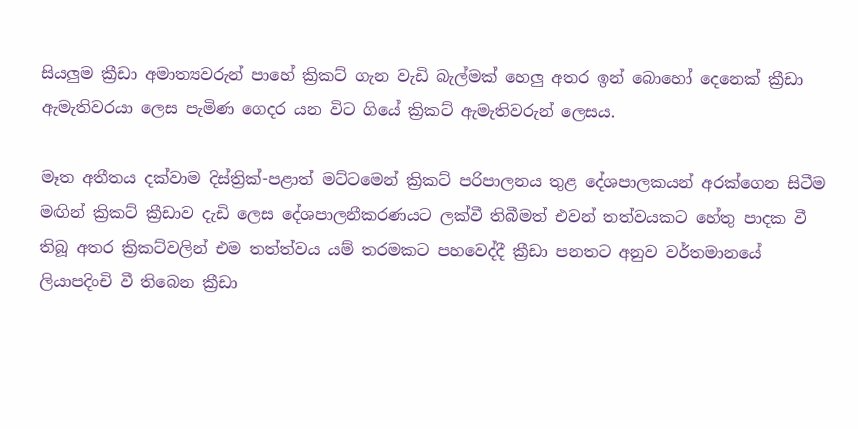සියලුම ක්‍රීඩා අමාත්‍යවරුන් පාහේ ක්‍රිකට් ගැන වැඩි බැල්මක් හෙලු අතර ඉන් බොහෝ දෙනෙක් ක්‍රීඩා ඇමැතිවරයා ලෙස පැමිණ ගෙදර යන විට ගියේ ක්‍රිකට් ඇමැතිවරුන් ලෙසය.

මෑත අතීතය දක්වාම දිස්ත්‍රික්-පළාත් මට්ටමෙන් ක්‍රිකට් පරිපාලනය තුළ දේශපාලකයන් අරක්ගෙන සිටීම මඟින් ක්‍රිකට් ක්‍රීඩාව දැඩි ලෙස දේශපාලනීකරණයට ලක්වී තිබීමත් එවන් තත්වයකට හේතු පාදක වී තිබූ අතර ක්‍රිකට්වලින් එම තත්ත්වය යම් තරමකට පහවෙද්දී ක්‍රීඩා පනතට අනුව වර්තමානයේ ලියාපදිංචි වී තිබෙන ක්‍රීඩා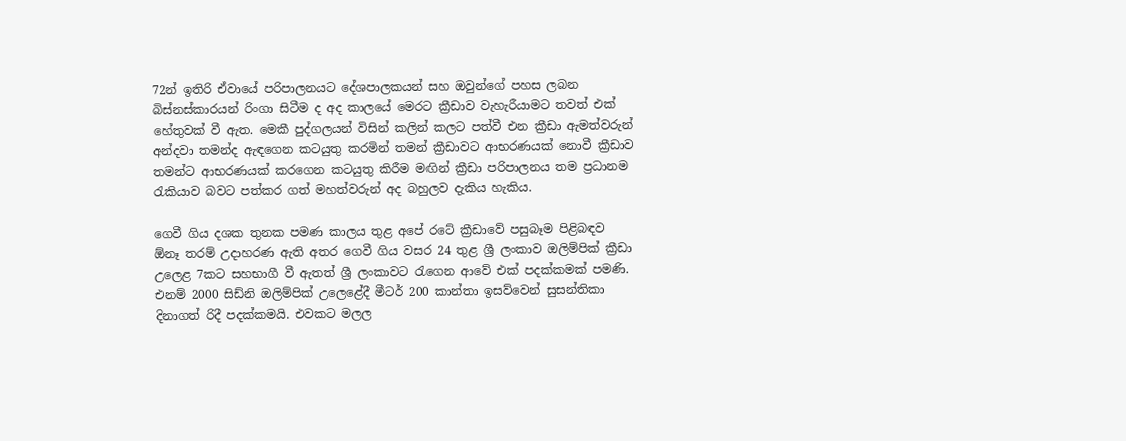72න් ඉතිරි ඒවායේ පරිපාලනයට දේශපාලකයන් සහ ඔවුන්ගේ පහස ලබන බිස්නස්කාරයන් රිංගා සිටීම ද අද කාලයේ මෙරට ක්‍රීඩාව වැහැරීයාමට තවත් එක් හේතුවක් වී ඇත. මෙකී පුද්ගලයන් විසින් කලින් කලට පත්වී එන ක්‍රීඩා ඇමත්වරුන් අන්දවා තමන්ද ඇඳගෙන කටයුතු කරමින් තමන් ක්‍රීඩාවට ආභරණයක් නොවී ක්‍රීඩාව තමන්ට ආභරණයක් කරගෙන කටයුතු කිරීම මඟින් ක්‍රීඩා පරිපාලනය තම ප්‍රධානම රැකියාව බවට පත්කර ගත් මහත්වරුන් අද බහුලව දැකිය හැකිය.

ගෙවී ගිය දශක තුනක පමණ කාලය තුළ අපේ රටේ ක්‍රීඩාවේ පසුබෑම පිළිබඳව ඕනෑ තරම් උදාහරණ ඇති අතර ගෙවී ගිය වසර 24 තුළ ශ්‍රී ලංකාව ඔලිම්පික් ක්‍රීඩා උලෙළ 7කට සහභාගී වී ඇතත් ශ්‍රී ලංකාවට රැගෙන ආවේ එක් පදක්කමක් පමණි. එනම් 2000 සිඩ්නි ඔලිම්පික් උලෙළේදී මීටර් 200 කාන්තා ඉසව්වෙන් සුසන්තිකා දිනාගත් රිදී පදක්කමයි. එවකට මලල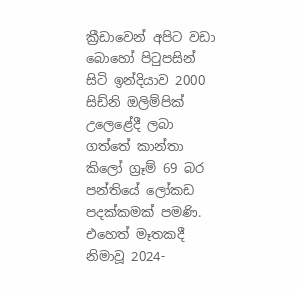ක්‍රීඩාවෙන් අපිට වඩා බොහෝ පිටුපසින් සිටි ඉන්දියාව 2000 සිඩ්නි ඔලිම්පික් උලෙළේදී ලබා ගත්තේ කාන්තා කිලෝ ග්‍රෑම් 69 බර පන්තියේ ලෝකඩ පදක්කමක් පමණි. එහෙත් මෑතකදී නිමාවූ 2024-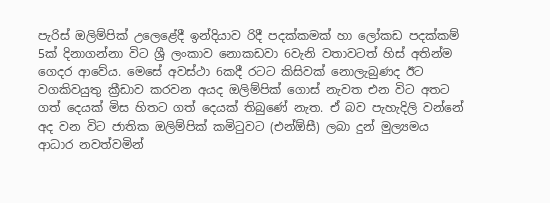පැරිස් ඔලිම්පික් උලෙළේදී ඉන්දියාව රිදී පදක්කමක් හා ලෝකඩ පදක්කම් 5ක් දිනාගන්නා විට ශ්‍රී ලංකාව නොකඩවා 6වැනි වතාවටත් හිස් අතින්ම ගෙදර ආවේය. මෙසේ අවස්ථා 6කදී රටට කිසිවක් නොලැබුණද ඊට වගකිවයුතු ක්‍රීඩාව කරවන අයද ඔලිම්පික් ගොස් නැවත එන විට අතට ගත් දෙයක් මිස හිතට ගත් දෙයක් තිබුණේ නැත. ඒ බව පැහැදිලි වන්නේ අද වන විට ජාතික ඔලිම්පික් කමිටුවට (එන්ඕසී) ලබා දුන් මුල්‍යමය ආධාර නවත්වමින්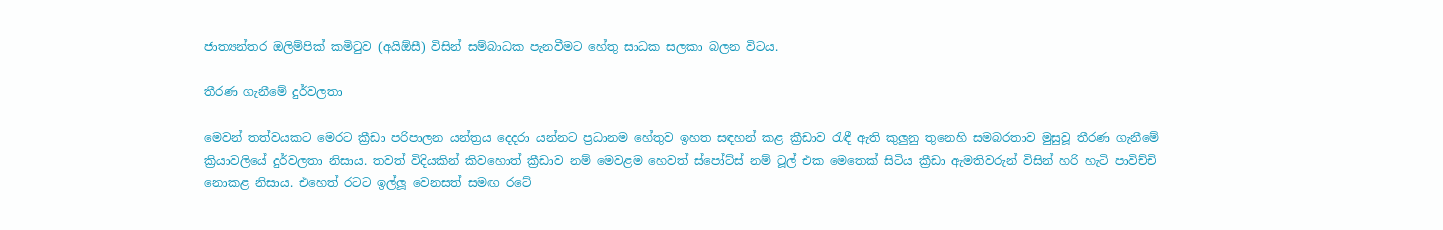ජාත්‍යන්තර ඔලිම්පික් කමිටුව (අයිඕසී) විසින් සම්බාධක පැනවීමට හේතු සාධක සලකා බලන විටය.

තීරණ ගැනීමේ දුර්වලතා

මෙවන් තත්වයකට මෙරට ක්‍රීඩා පරිපාලන යන්ත්‍රය දෙදරා යන්නට ප්‍රධානම හේතුව ඉහත සඳහන් කළ ක්‍රීඩාව රැඳී ඇති කුලුනු තුනෙහි සමබරතාව මුසුවූ තීරණ ගැනීමේ ක්‍රියාවලියේ දුර්වලතා නිසාය. තවත් විදියකින් කිවහොත් ක්‍රීඩාව නම් මෙවළම හෙවත් ස්පෝට්ස් නම් ටූල් එක මෙතෙක් සිටිය ක්‍රීඩා ඇමතිවරුන් විසින් හරි හැටි පාවිච්චි නොකළ නිසාය. එහෙත් රටට ඉල්ලූ වෙනසත් සමඟ රටේ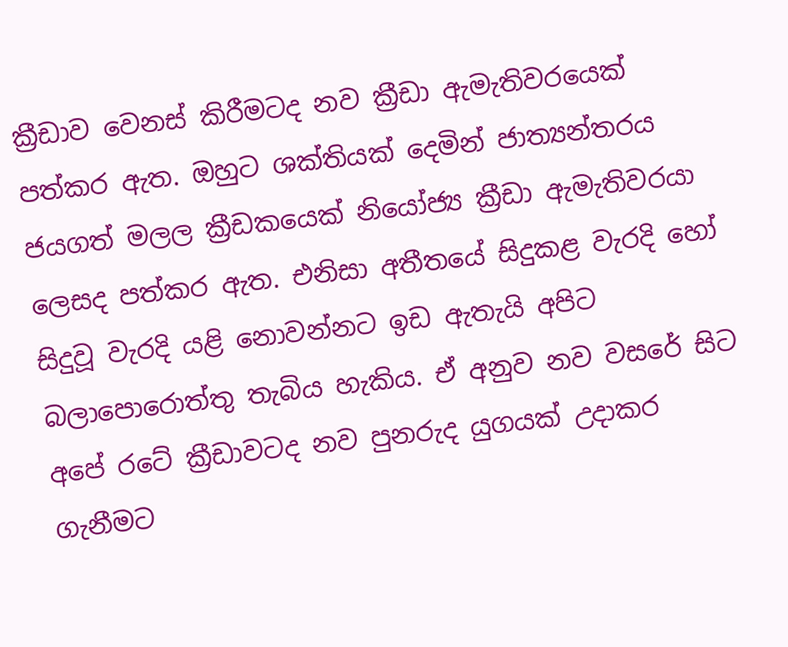ක්‍රීඩාව වෙනස් කිරීමටද නව ක්‍රීඩා ඇමැතිවරයෙක් පත්කර ඇත. ඔහුට ශක්තියක් දෙමින් ජාත්‍යන්තරය ජයගත් මලල ක්‍රීඩකයෙක් නියෝජ්‍ය ක්‍රීඩා ඇමැතිවරයා ලෙසද පත්කර ඇත. එනිසා අතීතයේ සිදුකළ වැරදි හෝ සිදුවූ වැරදි යළි නොවන්නට ඉඩ ඇතැයි අපිට බලාපොරොත්තු තැබිය හැකිය. ඒ අනුව නව වසරේ සිට අපේ රටේ ක්‍රීඩාවටද නව පුනරුද යුගයක් උදාකර ගැනීමට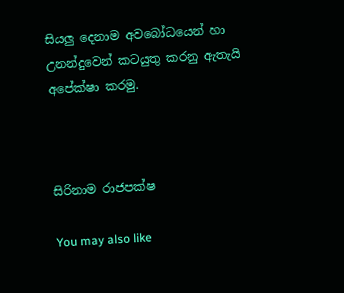සියලු දෙනාම අවබෝධයෙන් හා උනන්දුවෙන් කටයුතු කරනු ඇතැයි අපේක්ෂා කරමු.



සිරිනාම රාජපක්ෂ

You may also like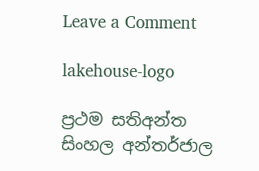Leave a Comment

lakehouse-logo

ප්‍රථම සතිඅන්ත සිංහල අන්තර්ජාල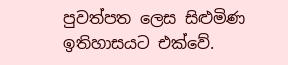පුවත්පත ලෙස සිළුමිණ ඉතිහාසයට එක්වේ.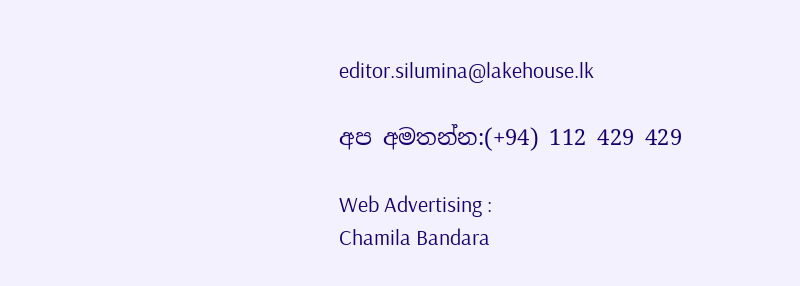editor.silumina@lakehouse.lk

අප අමතන්න:(+94) 112 429 429

Web Advertising :
Chamila Bandara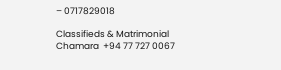– 0717829018

Classifieds & Matrimonial
Chamara  +94 77 727 0067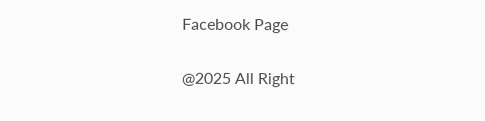Facebook Page

@2025 All Right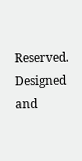Reserved. Designed and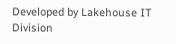Developed by Lakehouse IT Division